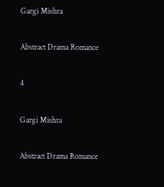Gargi Mishra

Abstract Drama Romance

4

Gargi Mishra

Abstract Drama Romance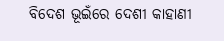ବିଦେଶ ଭୂଇଁରେ ଦେଶୀ କାହାଣୀ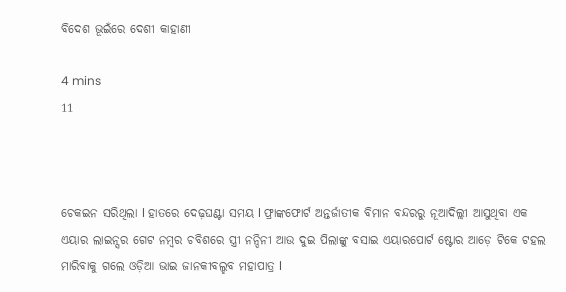ବିଦେଶ ଭୂଇଁରେ ଦେଶୀ କାହାଣୀ

4 mins
11



ଚେକଇନ ସରିଥିଲା l ହାତରେ ଦେଢ଼ଘଣ୍ଟା ସମୟ l ଫ୍ରାଙ୍କଫୋର୍ଟ ଅନ୍ତର୍ଜାତୀକ ବିମାନ ବନ୍ଦରରୁ ନୂଆଦିଲ୍ଲୀ ଆସୁଥିବା ଏକ ଏୟାର ଲାଇନ୍ସର ଗେଟ ନମ୍ବର ଚବିଶରେ ସ୍ତ୍ରୀ ନନ୍ଦିନୀ ଆଉ ଦୁଇ ପିଲାଙ୍କୁ ବସାଇ ଏୟାରପୋର୍ଟ ଷ୍ଟୋର ଆଡ଼େ ଟିକେ ଟହଲ ମାରିବାକୁ ଗଲେ ଓଡ଼ିଆ ଭାଇ ଜାନକୀବଲ୍ହବ ମହାପାତ୍ର l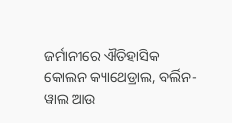ଜର୍ମାନୀରେ ଐତିହାସିକ କୋଲନ କ୍ୟାଥେଡ୍ରାଲ, ବର୍ଲିନ-ୱାଲ ଆଉ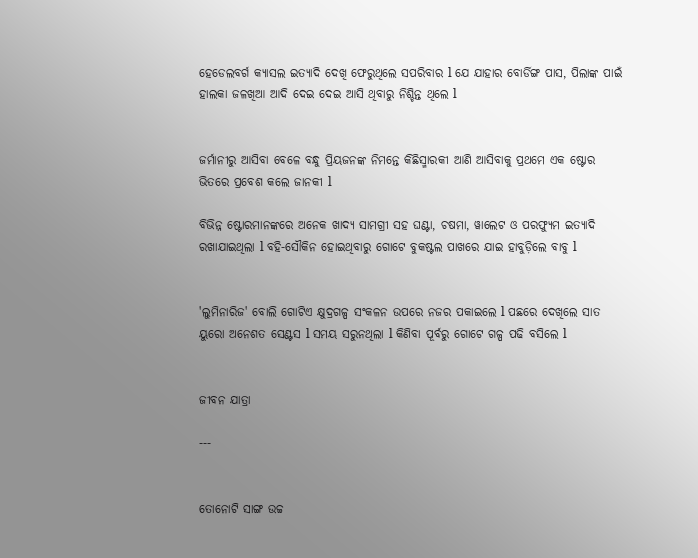ହେଡେଲବର୍ଗ କ୍ୟାସଲ ଇତ୍ୟାଦି ଦେଖି ଫେରୁଥିଲେ ସପରିବାର l ଯେ ଯାହାର ବୋର୍ଡିଙ୍ଗ ପାସ, ପିଲାଙ୍କ ପାଇଁ ହାଲକା ଜଳଖିଆ ଆଦି ଦେଇ ଦେଇ ଆସି ଥିବାରୁ ନିଶ୍ଚିନ୍ତ ଥିଲେ l


ଜର୍ମାନୀରୁ ଆସିବା ବେଳେ ବନ୍ଧୁ ପ୍ରିୟଜନଙ୍କ ନିମନ୍ତେ କିଛିସ୍ମାରକୀ ଆଣି ଆସିବାକୁ ପ୍ରଥମେ ଏକ ଷ୍ଟୋର ଭିତରେ ପ୍ରବେଶ କଲେ ଜାନକୀ l

ବିଭିନ୍ନ ଷ୍ଟୋରମାନଙ୍କରେ ଅନେକ ଖାଦ୍ୟ ସାମଗ୍ରୀ ସହ ଘଣ୍ଟା, ଚଷମା, ୱାଲେଟ ଓ ପରଫ୍ୟୁମ ଇତ୍ୟାଦି ରଖାଯାଇଥିଲା l ବହି-ସୌକିନ ହୋଇଥିବାରୁ ଗୋଟେ ବୁକଷ୍ଟଲ ପାଖରେ ଯାଇ ହାବୁଡ଼ିଲେ ବାବୁ l


'ଲୁମିନାରିଜ' ବୋଲି ଗୋଟିଏ କ୍ଷୁଦ୍ରଗଳ୍ପ ସଂକଳନ ଉପରେ ନଜର ପକାଇଲେ l ପଛରେ ଦେଖିଲେ ସାତ ୟୁରୋ ଅନେଶତ ସେଣ୍ଟସ l ସମୟ ସରୁନଥିଲା l କିଣିବା ପୂର୍ବରୁ ଗୋଟେ ଗଳ୍ପ ପଢି ବସିଲେ l


ଜୀବନ ଯାତ୍ରା

---


ତୋନୋଟି ସାଙ୍ଗ ଉଚ୍ଚ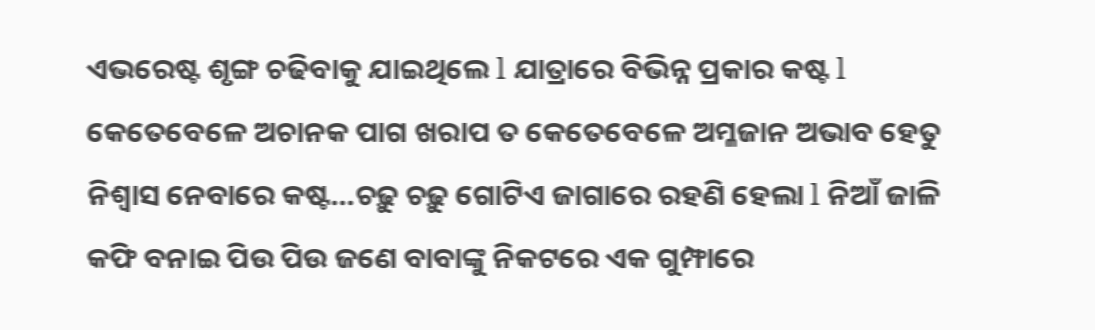ଏଭରେଷ୍ଟ ଶୃଙ୍ଗ ଚଢିବାକୁ ଯାଇଥିଲେ l ଯାତ୍ରାରେ ବିଭିନ୍ନ ପ୍ରକାର କଷ୍ଟ l କେତେବେଳେ ଅଚାନକ ପାଗ ଖରାପ ତ କେତେବେଳେ ଅମ୍ଳଜାନ ଅଭାବ ହେତୁ ନିଶ୍ୱାସ ନେବାରେ କଷ୍ଟ...ଚଢ଼ୁ ଚଢ଼ୁ ଗୋଟିଏ ଜାଗାରେ ରହଣି ହେଲା l ନିଆଁ ଜାଳି କଫି ବନାଇ ପିଉ ପିଉ ଜଣେ ବାବାଙ୍କୁ ନିକଟରେ ଏକ ଗୁମ୍ଫାରେ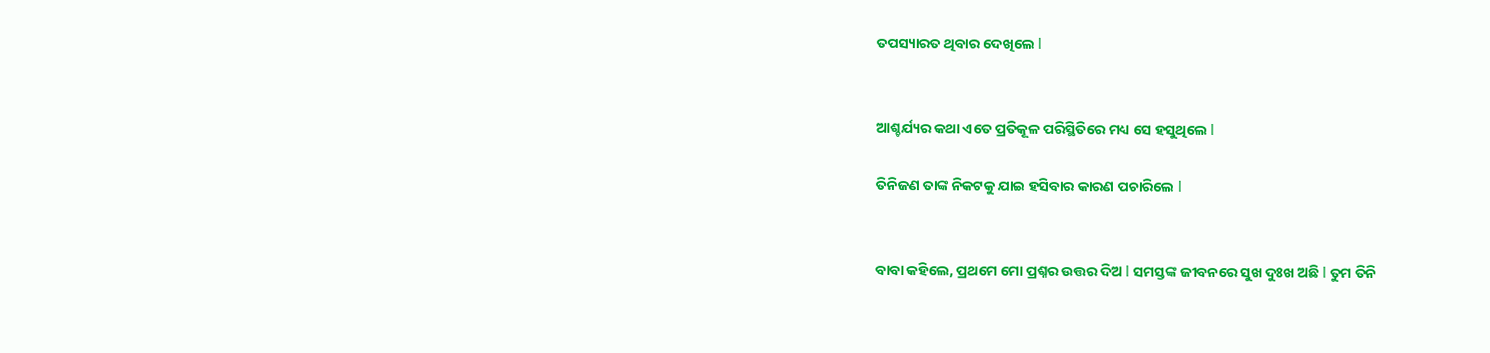ତପସ୍ୟାରତ ଥିବାର ଦେଖିଲେ l


ଆଶ୍ଚର୍ଯ୍ୟର କଥା ଏତେ ପ୍ରତିକୂଳ ପରିସ୍ଥିତିରେ ମଧ୍ୟ ସେ ହସୁଥିଲେ l

ତିନିଜଣ ତାଙ୍କ ନିକଟକୁ ଯାଇ ହସିବାର କାରଣ ପଚାରିଲେ l


ବାବା କହିଲେ, ପ୍ରଥମେ ମୋ ପ୍ରଶ୍ନର ଉତ୍ତର ଦିଅ l ସମସ୍ତଙ୍କ ଜୀବନରେ ସୁଖ ଦୁଃଖ ଅଛି l ତୁମ ତିନି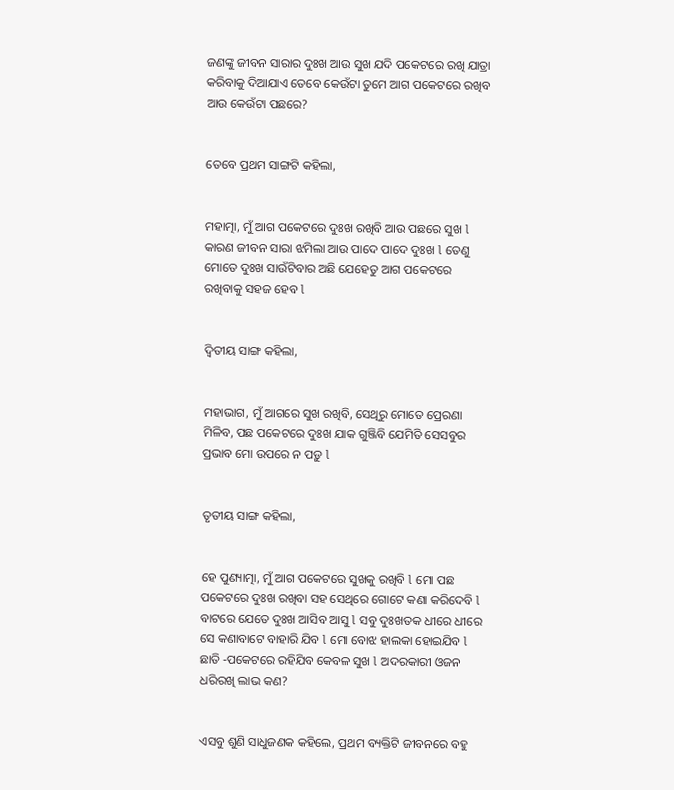ଜଣଙ୍କୁ ଜୀବନ ସାରାର ଦୁଃଖ ଆଉ ସୁଖ ଯଦି ପକେଟରେ ରଖି ଯାତ୍ରା କରିବାକୁ ଦିଆଯାଏ ତେବେ କେଉଁଟା ତୁମେ ଆଗ ପକେଟରେ ରଖିବ ଆଉ କେଉଁଟା ପଛରେ?


ତେବେ ପ୍ରଥମ ସାଙ୍ଗଟି କହିଲା,


ମହାତ୍ମା, ମୁଁ ଆଗ ପକେଟରେ ଦୁଃଖ ରଖିବି ଆଉ ପଛରେ ସୁଖ l କାରଣ ଜୀବନ ସାରା ଝମିଲା ଆଉ ପାଦେ ପାଦେ ଦୁଃଖ l ତେଣୁ ମୋତେ ଦୁଃଖ ସାଉଁଟିବାର ଅଛି ଯେହେତୁ ଆଗ ପକେଟରେ ରଖିବାକୁ ସହଜ ହେବ l


ଦ୍ଵିତୀୟ ସାଙ୍ଗ କହିଲା,


ମହାଭାଗ, ମୁଁ ଆଗରେ ସୁଖ ରଖିବି, ସେଥିରୁ ମୋତେ ପ୍ରେରଣା ମିଳିବ, ପଛ ପକେଟରେ ଦୁଃଖ ଯାକ ଗୁଞ୍ଜିବି ଯେମିତି ସେସବୁର ପ୍ରଭାବ ମୋ ଉପରେ ନ ପଡ଼ୁ l


ତୃତୀୟ ସାଙ୍ଗ କହିଲା,


ହେ ପୁଣ୍ୟାତ୍ମା, ମୁଁ ଆଗ ପକେଟରେ ସୁଖକୁ ରଖିବି l ମୋ ପଛ ପକେଟରେ ଦୁଃଖ ରଖିବା ସହ ସେଥିରେ ଗୋଟେ କଣା କରିଦେବି l ବାଟରେ ଯେତେ ଦୁଃଖ ଆସିବ ଆସୁ l ସବୁ ଦୁଃଖତକ ଧୀରେ ଧୀରେ ସେ କଣାବାଟେ ବାହାରି ଯିବ l ମୋ ବୋଝ ହାଲକା ହୋଇଯିବ l ଛାତି -ପକେଟରେ ରହିଯିବ କେବଳ ସୁଖ l ଅଦରକାରୀ ଓଜନ ଧରିରଖି ଲାଭ କଣ?


ଏସବୁ ଶୁଣି ସାଧୁଜଣକ କହିଲେ, ପ୍ରଥମ ବ୍ୟକ୍ତିଟି ଜୀବନରେ ବହୁ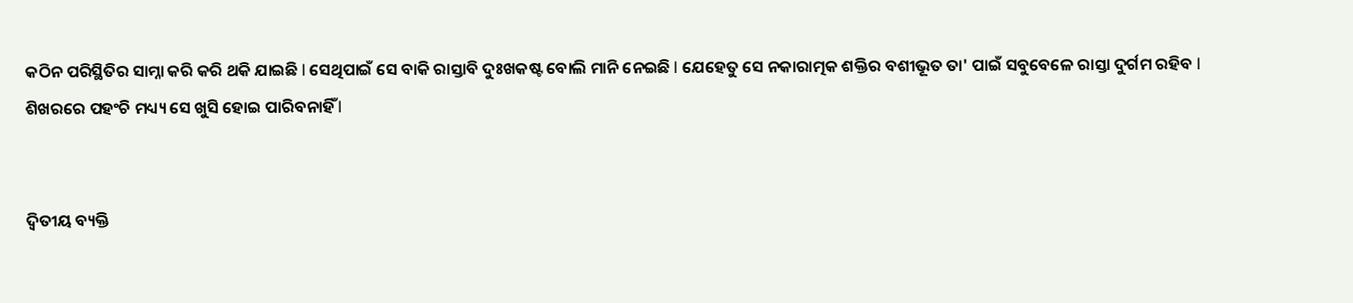କଠିନ ପରିସ୍ଥିତିର ସାମ୍ନା କରି କରି ଥକି ଯାଇଛି l ସେଥିପାଇଁ ସେ ବାକି ରାସ୍ତାବି ଦୁଃଖକଷ୍ଟ ବୋଲି ମାନି ନେଇଛି l ଯେହେତୁ ସେ ନକାରାତ୍ମକ ଶକ୍ତିର ବଶୀଭୂତ ତା' ପାଇଁ ସବୁବେଳେ ରାସ୍ତା ଦୁର୍ଗମ ରହିବ l ଶିଖରରେ ପହଂଚି ମଧ୍ୟ୍ୟ ସେ ଖୁସି ହୋଇ ପାରିବନାହିଁ l


ଦ୍ଵିତୀୟ ବ୍ୟକ୍ତି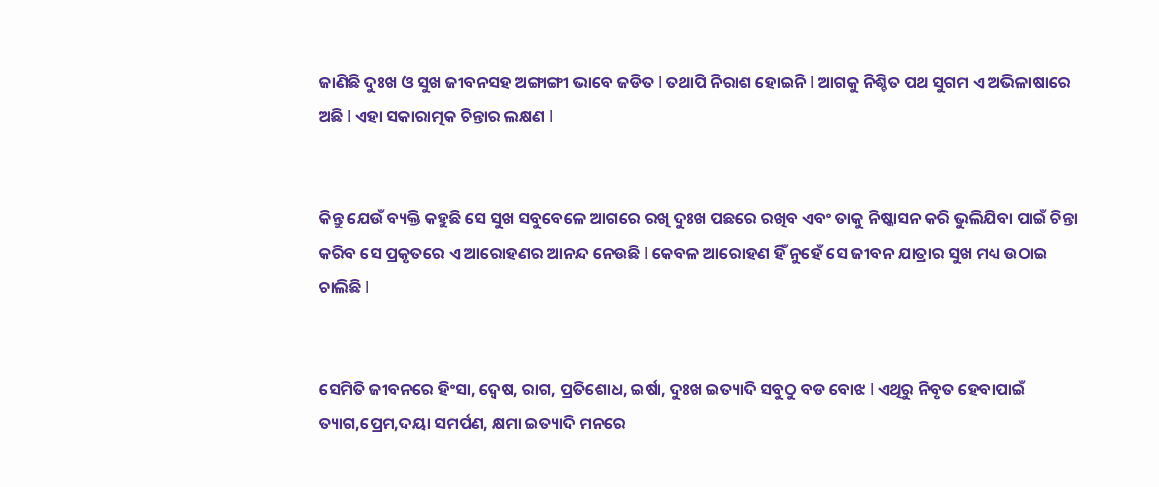ଜାଣିଛି ଦୁଃଖ ଓ ସୁଖ ଜୀବନସହ ଅଙ୍ଗାଙ୍ଗୀ ଭାବେ ଜଡିତ l ତଥାପି ନିରାଶ ହୋଇନି l ଆଗକୁ ନିଶ୍ଚିତ ପଥ ସୁଗମ ଏ ଅଭିଳାଷାରେ ଅଛି l ଏହା ସକାରାତ୍ମକ ଚିନ୍ତାର ଲକ୍ଷଣ l


କିନ୍ତୁ ଯେଉଁ ବ୍ୟକ୍ତି କହୁଛି ସେ ସୁଖ ସବୁବେଳେ ଆଗରେ ରଖି ଦୁଃଖ ପଛରେ ରଖିବ ଏବଂ ତାକୁ ନିଷ୍କାସନ କରି ଭୁଲିଯିବା ପାଇଁ ଚିନ୍ତା କରିବ ସେ ପ୍ରକୃତରେ ଏ ଆରୋହଣର ଆନନ୍ଦ ନେଉଛି l କେବଳ ଆରୋହଣ ହିଁ ନୁହେଁ ସେ ଜୀବନ ଯାତ୍ରାର ସୁଖ ମଧ୍ୟ ଉଠାଇ ଚାଲିଛି l


ସେମିତି ଜୀବନରେ ହିଂସା, ଦ୍ୱେଷ, ରାଗ, ପ୍ରତିଶୋଧ, ଇର୍ଷା, ଦୁଃଖ ଇତ୍ୟାଦି ସବୁଠୁ ବଡ ବୋଝ l ଏଥିରୁ ନିବୃତ ହେବାପାଇଁ ତ୍ୟାଗ,ପ୍ରେମ,ଦୟା ସମର୍ପଣ, କ୍ଷମା ଇତ୍ୟାଦି ମନରେ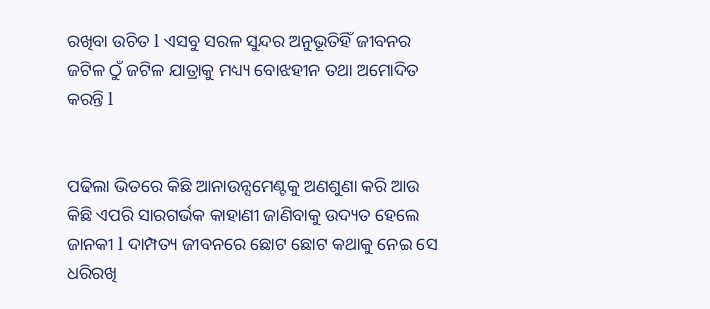ରଖିବା ଉଚିତ l ଏସବୁ ସରଳ ସୁନ୍ଦର ଅନୁଭୂତିହିଁ ଜୀବନର ଜଟିଳ ଠୁଁ ଜଟିଳ ଯାତ୍ରାକୁ ମଧ୍ୟ୍ୟ ବୋଝହୀନ ତଥା ଅମୋଦିତ କରନ୍ତି l


ପଢିଲା ଭିତରେ କିଛି ଆନାଉନ୍ସମେଣ୍ଟକୁ ଅଣଶୁଣା କରି ଆଉ କିଛି ଏପରି ସାରଗର୍ଭକ କାହାଣୀ ଜାଣିବାକୁ ଉଦ୍ୟତ ହେଲେ ଜାନକୀ l ଦାମ୍ପତ୍ୟ ଜୀବନରେ ଛୋଟ ଛୋଟ କଥାକୁ ନେଇ ସେ ଧରିରଖି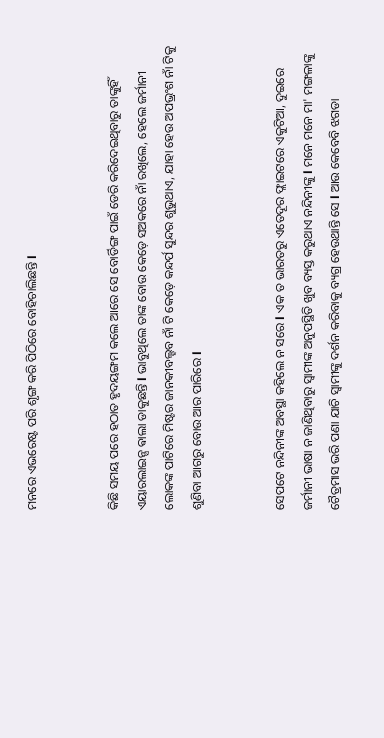ମନରେ ଏଭରେଷ୍ଟ ପରି ଶୃଙ୍ଗ କରି ପିଠିରେ ବୋହିଚାଲିଛନ୍ତି l


କିଛି ସମୟ ପରେ ହଠାତ ହୃଦୟଙ୍ଗମ କଲେ ଆରେ ସେ ବୋର୍ଡିଙ୍ଗ ପାଇଁ ଡେରି କରିଦେଇଥିବାରୁ ତାଙ୍କୁହିଁ ଏୟାରଲାଇନ୍ସ ଵାଲା ଡାକୁଛନ୍ତି l ଭାବୁଥିଲେ ତାଙ୍କ ବୋଉ କେଡ଼େ ସଅକରେ ନାଁ ରଖିଲେ, ହେଲେ ଜର୍ମାନୀ ଲୋକଙ୍କ ପାଟିରେ ମିଷ୍ଟର ଜାନକୀବଲ୍ହବ ନାଁ ଟି କେଡ଼େ କନ୍ଦର୍ପ ସୁନ୍ଦର ଶୁଭୁଥାଏ, ଯାହା ହେଉ ଅପଭ୍ରଂଶ ନାଁ ଟିକୁ ଶୁଣିବା ଆଗରୁ ବୋଉ ଆର ପାରିରେ l


ସେପଟେ ନନ୍ଦିନୀଙ୍କ ଅବସ୍ଥା କହିଲେ ନ ସରେ l ଏକ ତ ଭାରତରୁ ଏତେଦୂର ଫ୍ଲାଇଟରେ ଏକୁଟିଆ, ଦୁଇରେ ଜର୍ମାନୀ ଭାଷା ନ ଜାଣିଥିବାରୁ ସ୍ୱାମୀଙ୍କ ଅନୁପସ୍ଥିତି ଖୁବ ବ୍ୟସ୍ତ କରୁଥାଏ ନନ୍ଦିନୀଙ୍କୁ l ମନେ ମନେ ମା' ମଙ୍ଗଳାଙ୍କୁ ଚୈତ୍ରମାସ ଭରି ପଣା ଯାଚି ସ୍ୱାମୀଙ୍କୁ ଦର୍ଶନ କରିବାକୁ ବ୍ୟଗ୍ର ହେଉଥାନ୍ତି ସେ l ଆଉ କେବେବି ଝଗଡା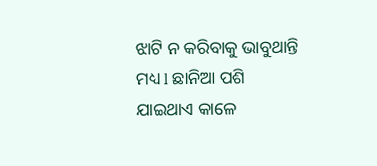ଝାଟି ନ କରିବାକୁ ଭାବୁଥାନ୍ତି ମଧ୍ୟ l ଛାନିଆ ପଶି ଯାଇଥାଏ କାଳେ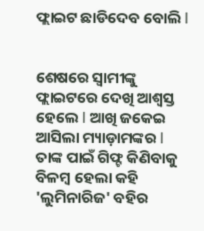ଫ୍ଲାଇଟ ଛାଡିଦେବ ବୋଲି l


ଶେଷରେ ସ୍ୱାମୀଙ୍କୁ ଫ୍ଲାଇଟରେ ଦେଖି ଆଶ୍ୱସ୍ତ ହେଲେ l ଆଖି ଜକେଇ ଆସିଲା ମ୍ୟାଡ଼ାମଙ୍କର l ତାଙ୍କ ପାଇଁ ଗିଫ୍ଟ କିଣିବାକୁ ବିଳମ୍ବ ହେଲା କହି 'ଲୁମିନାରିଜ' ବହିର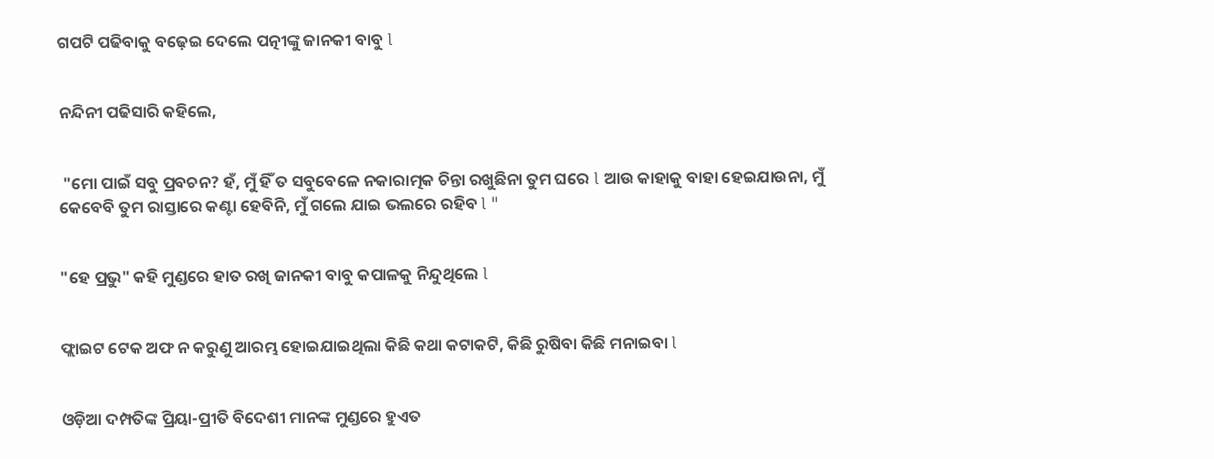ଗପଟି ପଢିବାକୁ ବଢ଼େଇ ଦେଲେ ପତ୍ନୀଙ୍କୁ ଜାନକୀ ବାବୁ l


ନନ୍ଦିନୀ ପଢିସାରି କହିଲେ,


 "ମୋ ପାଇଁ ସବୁ ପ୍ରବଚନ? ହଁ, ମୁଁ ହିଁ ତ ସବୁବେଳେ ନକାରାତ୍ମକ ଚିନ୍ତା ରଖୁଛିନା ତୁମ ଘରେ l ଆଉ କାହାକୁ ବାହା ହେଇଯାଉନା, ମୁଁ କେବେବି ତୁମ ରାସ୍ତାରେ କଣ୍ଟା ହେବିନି, ମୁଁ ଗଲେ ଯାଇ ଭଲରେ ରହିବ l "


"ହେ ପ୍ରଭୁ" କହି ମୁଣ୍ଡରେ ହାତ ରଖି ଜାନକୀ ବାବୁ କପାଳକୁ ନିନ୍ଦୁଥିଲେ l


ଫ୍ଲାଇଟ ଟେକ ଅଫ ନ କରୁଣୁ ଆରମ୍ଭ ହୋଇଯାଇଥିଲା କିଛି କଥା କଟାକଟି, କିଛି ରୁଷିବା କିଛି ମନାଇବା l


ଓଡ଼ିଆ ଦମ୍ପତିଙ୍କ ପ୍ରିୟା-ପ୍ରୀତି ବିଦେଶୀ ମାନଙ୍କ ମୁଣ୍ଡରେ ହୁଏତ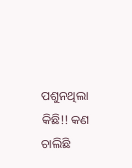ପଶୁନଥିଲା କିଛି!! କଣ ଚାଲିଛି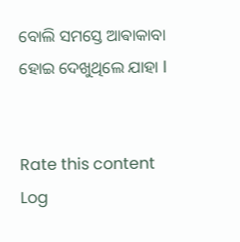ବୋଲି ସମସ୍ତେ ଆଵାକାବା ହୋଇ ଦେଖୁଥିଲେ ଯାହା l


Rate this content
Log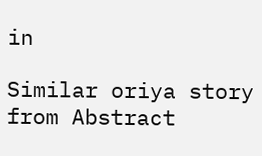in

Similar oriya story from Abstract